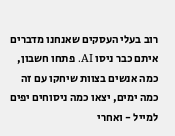רוב בעלי העסקים שאנחנו מדברים איתם כבר ניסו AI. פתחו חשבון, כמה אנשים בצוות שיחקו עם זה כמה ימים, יצאו כמה ניסוחים יפים למייל - ואחרי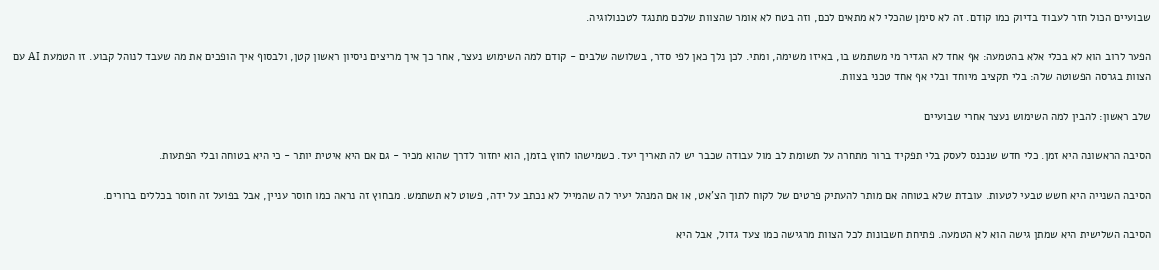שבועיים הכול חזר לעבוד בדיוק כמו קודם. זה לא סימן שהכלי לא מתאים לכם, וזה בטח לא אומר שהצוות שלכם מתנגד לטכנולוגיה.

הפער לרוב הוא לא בכלי אלא בהטמעה: אף אחד לא הגדיר מי משתמש בו, באיזו משימה, ומתי. לכן נלך כאן לפי סדר, בשלושה שלבים - קודם למה השימוש נעצר, אחר כך איך מריצים ניסיון ראשון קטן, ולבסוף איך הופכים את מה שעבד לנוהל קבוע. זו הטמעת AI עם הצוות בגרסה הפשוטה שלה: בלי תקציב מיוחד ובלי אף אחד טכני בצוות.

שלב ראשון: להבין למה השימוש נעצר אחרי שבועיים

הסיבה הראשונה היא זמן. כלי חדש שנכנס לעסק בלי תפקיד ברור מתחרה על תשומת לב מול עבודה שכבר יש לה תאריך יעד. כשמישהו לחוץ בזמן, הוא יחזור לדרך שהוא מכיר - גם אם היא איטית יותר - כי היא בטוחה ובלי הפתעות.

הסיבה השנייה היא חשש טבעי לטעות. עובדת שלא בטוחה אם מותר להעתיק פרטים של לקוח לתוך הצ'אט, או אם המנהל יעיר לה שהמייל לא נכתב על ידה, פשוט לא תשתמש. מבחוץ זה נראה כמו חוסר עניין, אבל בפועל זה חוסר בכללים ברורים.

הסיבה השלישית היא שמתן גישה הוא לא הטמעה. פתיחת חשבונות לכל הצוות מרגישה כמו צעד גדול, אבל היא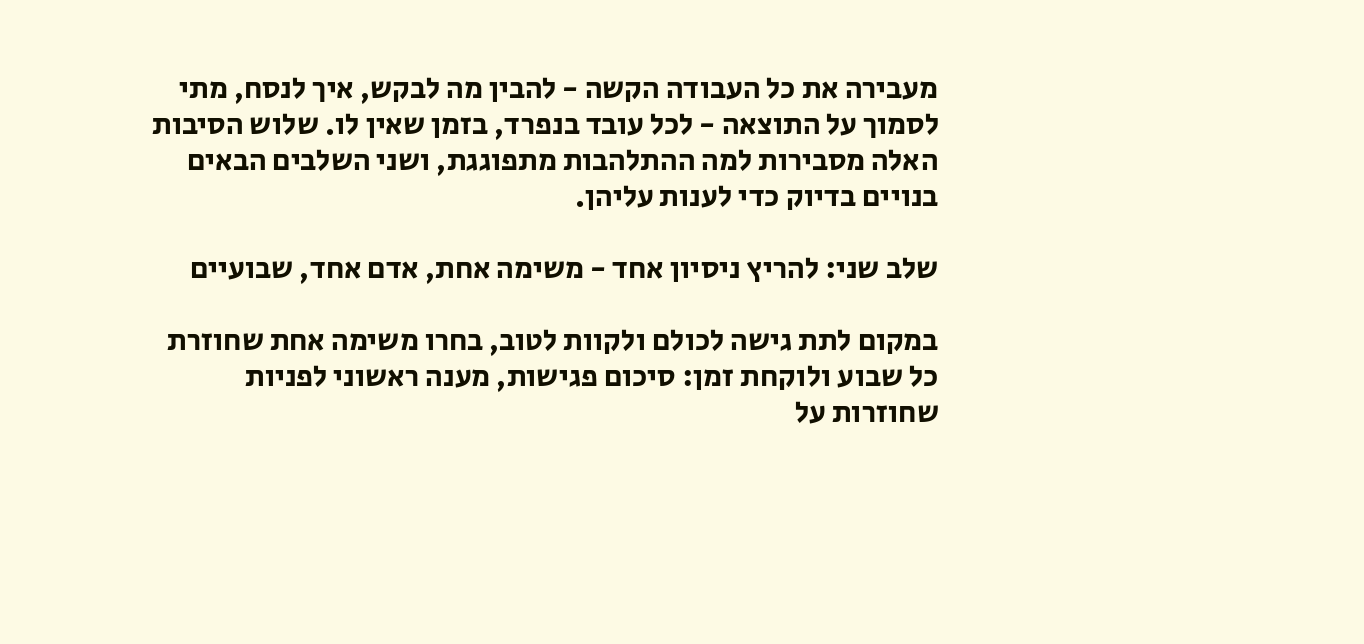מעבירה את כל העבודה הקשה - להבין מה לבקש, איך לנסח, מתי לסמוך על התוצאה - לכל עובד בנפרד, בזמן שאין לו. שלוש הסיבות האלה מסבירות למה ההתלהבות מתפוגגת, ושני השלבים הבאים בנויים בדיוק כדי לענות עליהן.

שלב שני: להריץ ניסיון אחד - משימה אחת, אדם אחד, שבועיים

במקום לתת גישה לכולם ולקוות לטוב, בחרו משימה אחת שחוזרת כל שבוע ולוקחת זמן: סיכום פגישות, מענה ראשוני לפניות שחוזרות על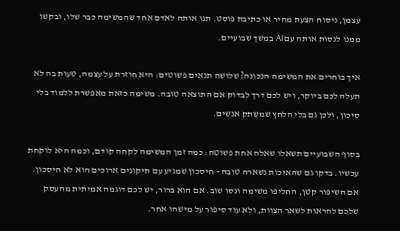עצמן, ניסוח הצעת מחיר או כתיבת פוסט. תנו אותה לאדם אחד שהמשימה כבר שלו, ובקשו ממנו לנסות אותה עם AI במשך שבועיים.

איך בוחרים את המשימה הנכונה? שלושה תנאים פשוטים: היא חוזרת על עצמה, טעות בה לא תעלה לכם ביוקר, ויש לכם דרך לבדוק אם התוצאה טובה. משימה כזאת מאפשרת ללמוד בלי סיכון, ולכן גם בלי הלחץ שמשתק אנשים.

בסוף השבועיים תשאלו שאלה אחת פשוטה: כמה זמן המשימה לקחה קודם, וכמה היא לוקחת עכשיו. בדקו גם שהאיכות נשארה טובה - חיסכון שמגיע עם תיקונים ארוכים הוא לא חיסכון. אם השיפור קטן, החליפו משימה ונסו שוב. אם הוא ברור, יש לכם דוגמה אמיתית מהעסק שלכם להראות לשאר הצוות, ולא עוד סיפור על מישהו אחר.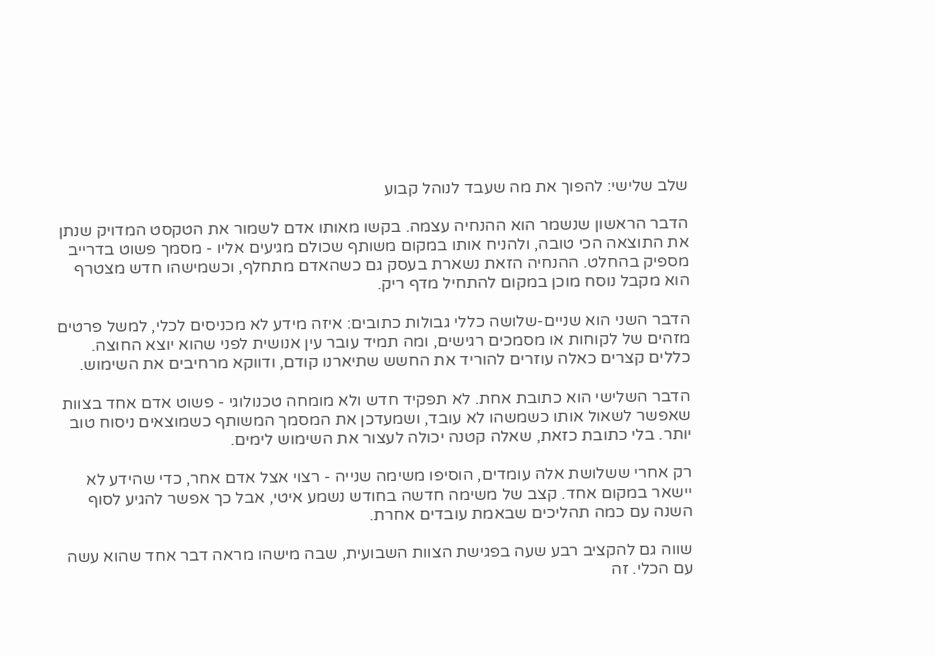שלב שלישי: להפוך את מה שעבד לנוהל קבוע

הדבר הראשון שנשמר הוא ההנחיה עצמה. בקשו מאותו אדם לשמור את הטקסט המדויק שנתן את התוצאה הכי טובה, ולהניח אותו במקום משותף שכולם מגיעים אליו - מסמך פשוט בדרייב מספיק בהחלט. ההנחיה הזאת נשארת בעסק גם כשהאדם מתחלף, וכשמישהו חדש מצטרף הוא מקבל נוסח מוכן במקום להתחיל מדף ריק.

הדבר השני הוא שניים-שלושה כללי גבולות כתובים: איזה מידע לא מכניסים לכלי, למשל פרטים מזהים של לקוחות או מסמכים רגישים, ומה תמיד עובר עין אנושית לפני שהוא יוצא החוצה. כללים קצרים כאלה עוזרים להוריד את החשש שתיארנו קודם, ודווקא מרחיבים את השימוש.

הדבר השלישי הוא כתובת אחת. לא תפקיד חדש ולא מומחה טכנולוגי - פשוט אדם אחד בצוות שאפשר לשאול אותו כשמשהו לא עובד, ושמעדכן את המסמך המשותף כשמוצאים ניסוח טוב יותר. בלי כתובת כזאת, שאלה קטנה יכולה לעצור את השימוש לימים.

רק אחרי ששלושת אלה עומדים, הוסיפו משימה שנייה - רצוי אצל אדם אחר, כדי שהידע לא יישאר במקום אחד. קצב של משימה חדשה בחודש נשמע איטי, אבל כך אפשר להגיע לסוף השנה עם כמה תהליכים שבאמת עובדים אחרת.

שווה גם להקציב רבע שעה בפגישת הצוות השבועית, שבה מישהו מראה דבר אחד שהוא עשה עם הכלי. זה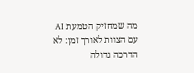מה שמחזיק הטמעת AI עם הצוות לאורך זמן: לא הדרכה גדולה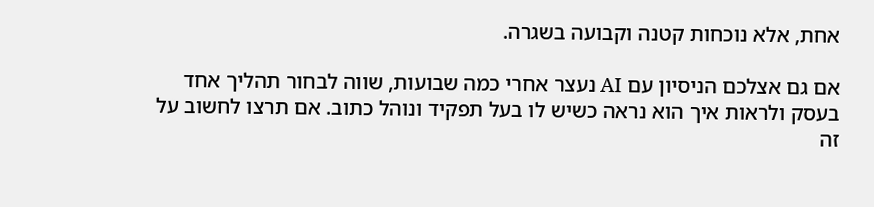אחת, אלא נוכחות קטנה וקבועה בשגרה.

אם גם אצלכם הניסיון עם AI נעצר אחרי כמה שבועות, שווה לבחור תהליך אחד בעסק ולראות איך הוא נראה כשיש לו בעל תפקיד ונוהל כתוב. אם תרצו לחשוב על זה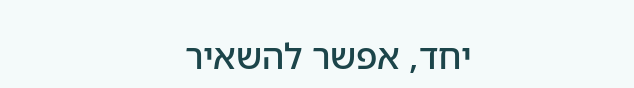יחד, אפשר להשאיר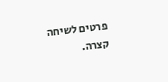פרטים לשיחה קצרה.